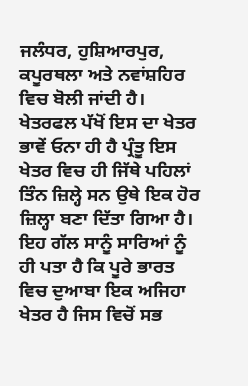ਜਲੰਧਰ, ਹੁਸ਼ਿਆਰਪੁਰ, ਕਪੂਰਥਲਾ ਅਤੇ ਨਵਾਂਸ਼ਹਿਰ ਵਿਚ ਬੋਲੀ ਜਾਂਦੀ ਹੈ। ਖੇਤਰਫਲ ਪੱਖੋਂ ਇਸ ਦਾ ਖੇਤਰ ਭਾਵੇਂ ਓਨਾ ਹੀ ਹੈ ਪ੍ਰੰਤੂ ਇਸ ਖੇਤਰ ਵਿਚ ਹੀ ਜਿੱਥੇ ਪਹਿਲਾਂ ਤਿੰਨ ਜ਼ਿਲ੍ਹੇ ਸਨ ਉਥੇ ਇਕ ਹੋਰ ਜ਼ਿਲ੍ਹਾ ਬਣਾ ਦਿੱਤਾ ਗਿਆ ਹੈ। ਇਹ ਗੱਲ ਸਾਨੂੰ ਸਾਰਿਆਂ ਨੂੰ ਹੀ ਪਤਾ ਹੈ ਕਿ ਪੂਰੇ ਭਾਰਤ ਵਿਚ ਦੁਆਬਾ ਇਕ ਅਜਿਹਾ ਖੇਤਰ ਹੈ ਜਿਸ ਵਿਚੋਂ ਸਭ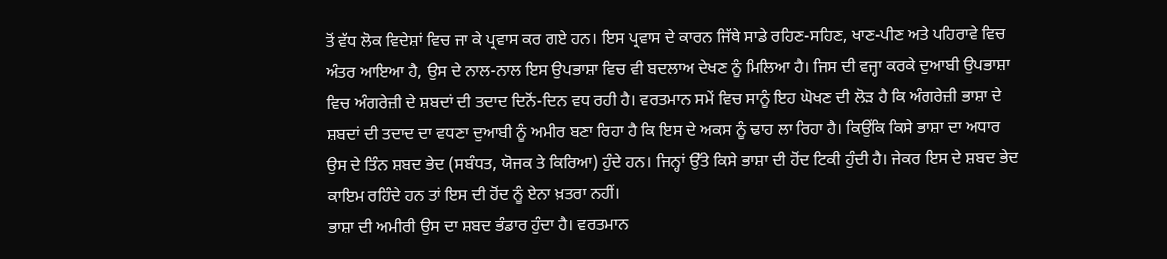ਤੋਂ ਵੱਧ ਲੋਕ ਵਿਦੇਸ਼ਾਂ ਵਿਚ ਜਾ ਕੇ ਪ੍ਰਵਾਸ ਕਰ ਗਏ ਹਨ। ਇਸ ਪ੍ਰਵਾਸ ਦੇ ਕਾਰਨ ਜਿੱਥੇ ਸਾਡੇ ਰਹਿਣ-ਸਹਿਣ, ਖਾਣ-ਪੀਣ ਅਤੇ ਪਹਿਰਾਵੇ ਵਿਚ ਅੰਤਰ ਆਇਆ ਹੈ, ਉਸ ਦੇ ਨਾਲ-ਨਾਲ ਇਸ ਉਪਭਾਸ਼ਾ ਵਿਚ ਵੀ ਬਦਲਾਅ ਦੇਖਣ ਨੂੰ ਮਿਲਿਆ ਹੈ। ਜਿਸ ਦੀ ਵਜ੍ਹਾ ਕਰਕੇ ਦੁਆਬੀ ਉਪਭਾਸ਼ਾ ਵਿਚ ਅੰਗਰੇਜ਼ੀ ਦੇ ਸ਼ਬਦਾਂ ਦੀ ਤਦਾਦ ਦਿਨੋਂ-ਦਿਨ ਵਧ ਰਹੀ ਹੈ। ਵਰਤਮਾਨ ਸਮੇਂ ਵਿਚ ਸਾਨੂੰ ਇਹ ਘੋਖਣ ਦੀ ਲੋੜ ਹੈ ਕਿ ਅੰਗਰੇਜ਼ੀ ਭਾਸ਼ਾ ਦੇ ਸ਼ਬਦਾਂ ਦੀ ਤਦਾਦ ਦਾ ਵਧਣਾ ਦੁਆਬੀ ਨੂੰ ਅਮੀਰ ਬਣਾ ਰਿਹਾ ਹੈ ਕਿ ਇਸ ਦੇ ਅਕਸ ਨੂੰ ਢਾਹ ਲਾ ਰਿਹਾ ਹੈ। ਕਿਉਂਕਿ ਕਿਸੇ ਭਾਸ਼ਾ ਦਾ ਅਧਾਰ ਉਸ ਦੇ ਤਿੰਨ ਸ਼ਬਦ ਭੇਦ (ਸਬੰਧਤ, ਯੋਜਕ ਤੇ ਕਿਰਿਆ) ਹੁੰਦੇ ਹਨ। ਜਿਨ੍ਹਾਂ ਉੱਤੇ ਕਿਸੇ ਭਾਸ਼ਾ ਦੀ ਹੋਂਦ ਟਿਕੀ ਹੁੰਦੀ ਹੈ। ਜੇਕਰ ਇਸ ਦੇ ਸ਼ਬਦ ਭੇਦ ਕਾਇਮ ਰਹਿੰਦੇ ਹਨ ਤਾਂ ਇਸ ਦੀ ਹੋਂਦ ਨੂੰ ਏਨਾ ਖ਼ਤਰਾ ਨਹੀਂ।
ਭਾਸ਼ਾ ਦੀ ਅਮੀਰੀ ਉਸ ਦਾ ਸ਼ਬਦ ਭੰਡਾਰ ਹੁੰਦਾ ਹੈ। ਵਰਤਮਾਨ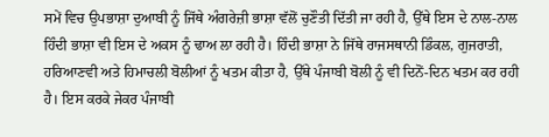ਸਮੇਂ ਵਿਚ ਉਪਭਾਸ਼ਾ ਦੁਆਬੀ ਨੂੰ ਜਿੱਥੇ ਅੰਗਰੇਜ਼ੀ ਭਾਸ਼ਾ ਵੱਲੋਂ ਚੁਣੌਤੀ ਦਿੱਤੀ ਜਾ ਰਹੀ ਹੈ, ਉੱਥੇ ਇਸ ਦੇ ਨਾਲ-ਨਾਲ ਹਿੰਦੀ ਭਾਸ਼ਾ ਵੀ ਇਸ ਦੇ ਅਕਸ ਨੂੰ ਢਾਅ ਲਾ ਰਹੀ ਹੈ। ਹਿੰਦੀ ਭਾਸ਼ਾ ਨੇ ਜਿੱਥੇ ਰਾਜਸਥਾਨੀ ਡਿੰਕਲ, ਗੁਜਰਾਤੀ, ਹਰਿਆਣਵੀ ਅਤੇ ਹਿਮਾਚਲੀ ਬੋਲੀਆਂ ਨੂੰ ਖਤਮ ਕੀਤਾ ਹੈ, ਉੱਥੇ ਪੰਜਾਬੀ ਬੋਲੀ ਨੂੰ ਵੀ ਦਿਨੋਂ-ਦਿਨ ਖਤਮ ਕਰ ਰਹੀ ਹੈ। ਇਸ ਕਰਕੇ ਜੇਕਰ ਪੰਜਾਬੀ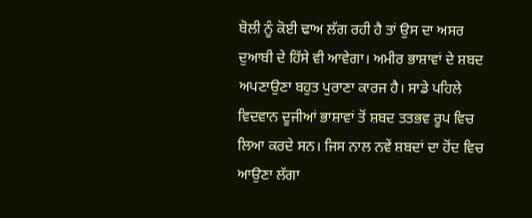ਬੋਲੀ ਨੂੰ ਕੋਈ ਢਾਅ ਲੱਗ ਰਹੀ ਹੈ ਤਾਂ ਉਸ ਦਾ ਅਸਰ ਦੁਆਬੀ ਦੇ ਹਿੱਸੇ ਵੀ ਆਵੇਗਾ। ਅਮੀਰ ਭਾਸ਼ਾਵਾਂ ਦੇ ਸ਼ਬਦ ਅਪਣਾਉਣਾ ਬਹੁਤ ਪੁਰਾਣਾ ਕਾਰਜ ਹੈ। ਸਾਡੇ ਪਹਿਲੇ ਵਿਦਵਾਨ ਦੂਜੀਆਂ ਭਾਸ਼ਾਵਾਂ ਤੋਂ ਸ਼ਬਦ ਤਤਭਵ ਰੂਪ ਵਿਚ ਲਿਆ ਕਰਦੇ ਸਨ। ਜਿਸ ਨਾਲ ਨਵੇਂ ਸ਼ਬਦਾਂ ਦਾ ਹੋਂਦ ਵਿਚ ਆਉਣਾ ਲੱਗਾ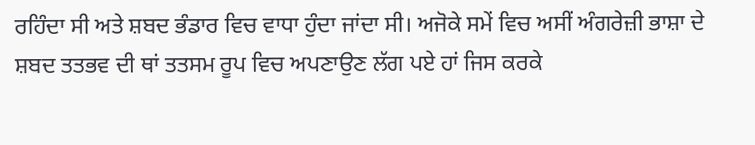ਰਹਿੰਦਾ ਸੀ ਅਤੇ ਸ਼ਬਦ ਭੰਡਾਰ ਵਿਚ ਵਾਧਾ ਹੁੰਦਾ ਜਾਂਦਾ ਸੀ। ਅਜੋਕੇ ਸਮੇਂ ਵਿਚ ਅਸੀਂ ਅੰਗਰੇਜ਼ੀ ਭਾਸ਼ਾ ਦੇ ਸ਼ਬਦ ਤਤਭਵ ਦੀ ਥਾਂ ਤਤਸਮ ਰੂਪ ਵਿਚ ਅਪਣਾਉਣ ਲੱਗ ਪਏ ਹਾਂ ਜਿਸ ਕਰਕੇ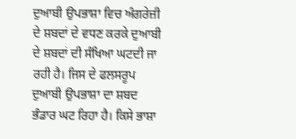ਦੁਆਬੀ ਉਪਭਾਸ਼ਾ ਵਿਚ ਅੰਗਰੇਜ਼ੀ ਦੇ ਸ਼ਬਦਾਂ ਦੇ ਵਧਣ ਕਰਕੇ ਦੁਆਬੀ ਦੇ ਸ਼ਬਦਾਂ ਦੀ ਸੰਖਿਆ ਘਟਦੀ ਜਾ ਰਹੀ ਹੈ। ਜਿਸ ਦੇ ਫਲਸਰੂਪ ਦੁਆਬੀ ਉਪਭਾਸ਼ਾ ਦਾ ਸ਼ਬਦ ਭੰਡਾਰ ਘਟ ਰਿਹਾ ਹੈ। ਕਿਸੇ ਭਾਸ਼ਾ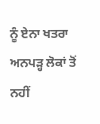ਨੂੰ ਏਨਾ ਖਤਰਾ ਅਨਪੜ੍ਹ ਲੋਕਾਂ ਤੋਂ ਨਹੀਂ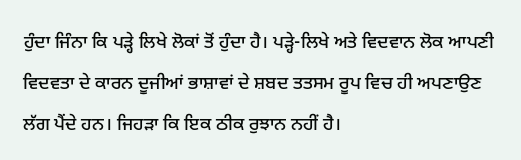ਹੁੰਦਾ ਜਿੰਨਾ ਕਿ ਪੜ੍ਹੇ ਲਿਖੇ ਲੋਕਾਂ ਤੋਂ ਹੁੰਦਾ ਹੈ। ਪੜ੍ਹੇ-ਲਿਖੇ ਅਤੇ ਵਿਦਵਾਨ ਲੋਕ ਆਪਣੀ ਵਿਦਵਤਾ ਦੇ ਕਾਰਨ ਦੂਜੀਆਂ ਭਾਸ਼ਾਵਾਂ ਦੇ ਸ਼ਬਦ ਤਤਸਮ ਰੂਪ ਵਿਚ ਹੀ ਅਪਣਾਉਣ ਲੱਗ ਪੈਂਦੇ ਹਨ। ਜਿਹੜਾ ਕਿ ਇਕ ਠੀਕ ਰੁਝਾਨ ਨਹੀਂ ਹੈ।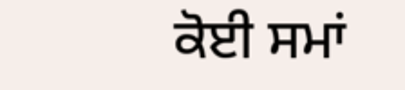ਕੋਈ ਸਮਾਂ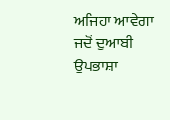ਅਜਿਹਾ ਆਵੇਗਾ ਜਦੋਂ ਦੁਆਬੀ ਉਪਭਾਸ਼ਾ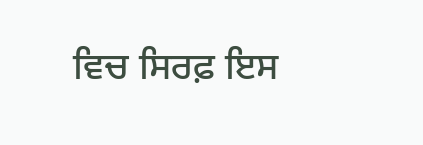ਵਿਚ ਸਿਰਫ਼ ਇਸ